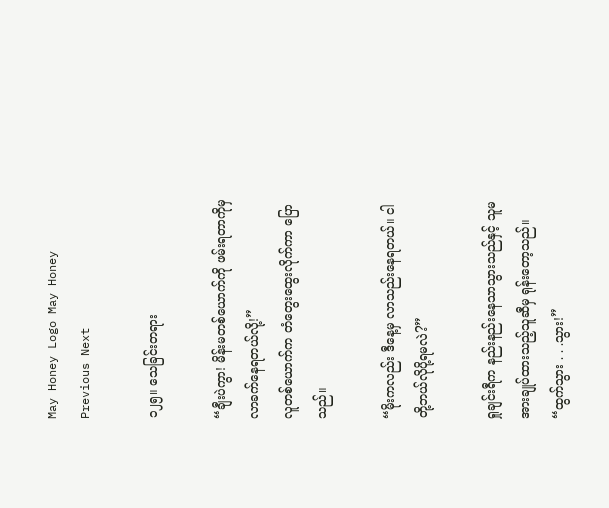May Honey Logo May Honey
Previous Next

၁၂၅။ သေခြင်းတရား

“ချီးပဲကွာ! မိန်းမတစ်ယောက်ကို ဖမ်းရတာကိုမှ လာခက်နေရတယ်လို့!”
လူတစ်ယောက်က တံတွေးထွေးလိုက်ကာ ပြောသည်။

“မိုးကလည်း ဒီနေ့မှ လာသည်းနေရတယ်။ ငါတို့ဘယ်လိုပို့ရမလဲ?”

ရှုချင်းရီက နည်းနည်းနေသာသွားသည်နှင့် သူမအားချုပ်ထားသည့်သူဆီမှ ရုန်းတော့သည်။
“ထွက်သွား . . .သွား!”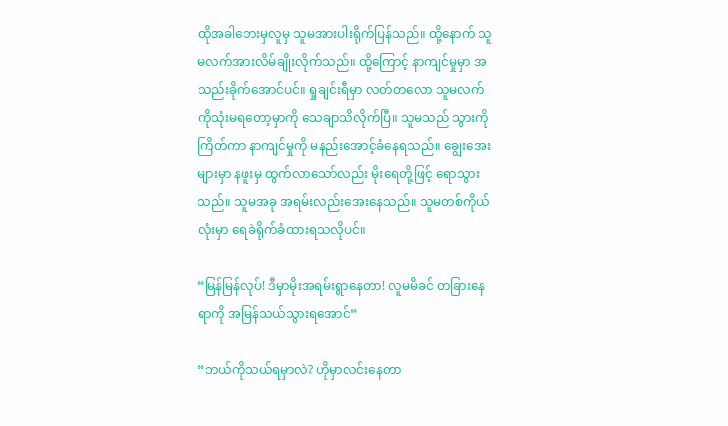ထိုအခါဘေးမှလူမှ သူမအားပါးရိုက်ပြန်သည်။ ထို့နောက် သူမလက်အားလိမ်ချိုးလိုက်သည်။ ထို့ကြောင့် နာကျင်မှုမှာ အသည်းခိုက်အောင်ပင်။ ရှုချင်းရီမှာ လတ်တလော သူမလက်ကိုသုံးမရတော့မှာကို သေချာသိလိုက်ပြီ။ သူမသည် သွားကိုကြိတ်ကာ နာကျင်မှုကို မနည်းအောင့်ခံနေရသည်။ ချွေးအေးများမှာ နဖူးမှ ထွက်လာသော်လည်း မိုးရေတို့ဖြင့် ရောသွားသည်။ သူမအခု အရမ်းလည်းအေးနေသည်။ သူမတစ်ကိုယ်လုံးမှာ ရေခဲရိုက်ခံထားရသလိုပင်။

“မြန်မြန်လုပ်! ဒီမှာမိုးအရမ်းရွာနေတာ! လူမမိခင် တခြားနေရာကို အမြန်သယ်သွားရအောင်”

“ဘယ်ကိုသယ်ရမှာလဲ? ဟိုမှာလင်းနေတာ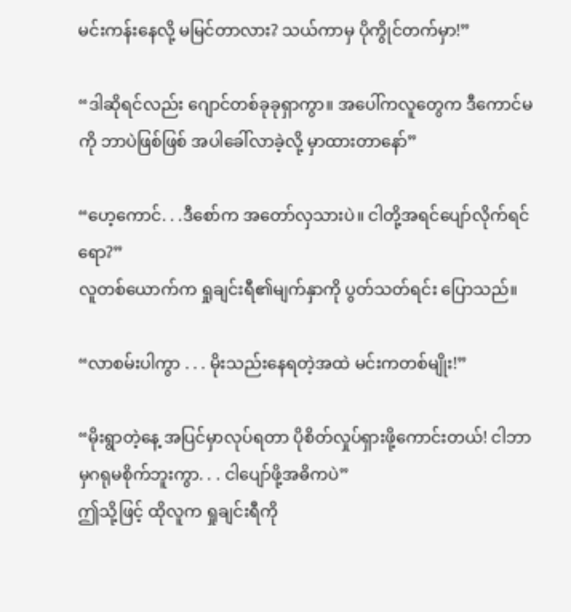မင်းကန်းနေလို့ မမြင်တာလား? သယ်ကာမှ ပိုကွိုင်တက်မှာ!”

“ဒါဆိုရင်လည်း ဂျောင်တစ်ခုခုရှာကွာ။ အပေါ်ကလူတွေက ဒီကောင်မကို ဘာပဲဖြစ်ဖြစ် အပါခေါ်လာခဲ့လို့ မှာထားတာနော်”

“ဟေ့ကောင်. . .ဒီစော်က အတော်လှသားပဲ။ ငါတို့အရင်ပျော်လိုက်ရင်ရော?”
လူတစ်ယောက်က ရှုချင်းရီ၏မျက်နှာကို ပွတ်သတ်ရင်း ပြောသည်။

“လာစမ်းပါကွာ . . . မိုးသည်းနေရတဲ့အထဲ မင်းကတစ်မျိုး!”

“မိုးရွာတဲ့နေ့ အပြင်မှာလုပ်ရတာ ပိုစိတ်လှုပ်ရှားဖို့ကောင်းတယ်! ငါဘာမှဂရုမစိုက်ဘူးကွာ. . . ငါပျော်ဖို့အဓိကပဲ”
ဤသို့ဖြင့် ထိုလူက ရှုချင်းရီကို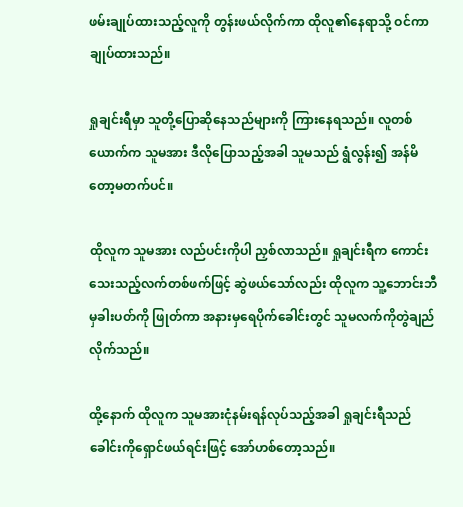ဖမ်းချုပ်ထားသည့်လူကို တွန်းဖယ်လိုက်ကာ ထိုလူ၏နေရာသို့ ဝင်ကာချုပ်ထားသည်။

ရှုချင်းရီမှာ သူတို့ပြောဆိုနေသည်များကို ကြားနေရသည်။ လူတစ်ယောက်က သူမအား ဒီလိုပြောသည့်အခါ သူမသည် ရွံလွန်း၍ အန်မိတော့မတက်ပင်။

ထိုလူက သူမအား လည်ပင်းကိုပါ ညှစ်လာသည်။ ရှုချင်းရီက ကောင်းသေးသည့်လက်တစ်ဖက်ဖြင့် ဆွဲဖယ်သော်လည်း ထိုလူက သူ့ဘောင်းဘီမှခါးပတ်ကို ဖြုတ်ကာ အနားမှရေပိုက်ခေါင်းတွင် သူမလက်ကိုတွဲချည်လိုက်သည်။

ထို့နောက် ထိုလူက သူမအားငုံနမ်းရန်လုပ်သည့်အခါ ရှုချင်းရီသည် ခေါင်းကိုရှောင်ဖယ်ရင်းဖြင့် အော်ဟစ်တော့သည်။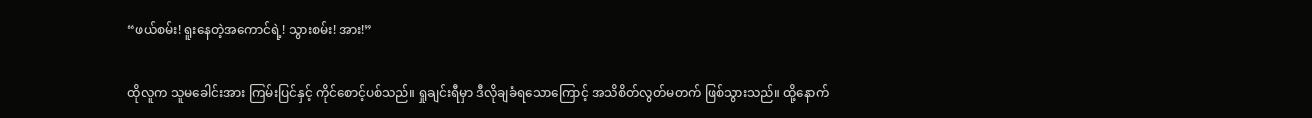“ဖယ်စမ်း! ရူးနေတဲ့အကောင်ရဲ့! သွားစမ်း! အား!”

ထိုလူက သူမခေါင်းအား ကြမ်းပြင်နှင့် ကိုင်စောင့်ပစ်သည်။ ရှုချင်းရီမှာ ဒီလိုချခံရသောကြောင့် အသိစိတ်လွတ်မတက် ဖြစ်သွားသည်။ ထို့နောက်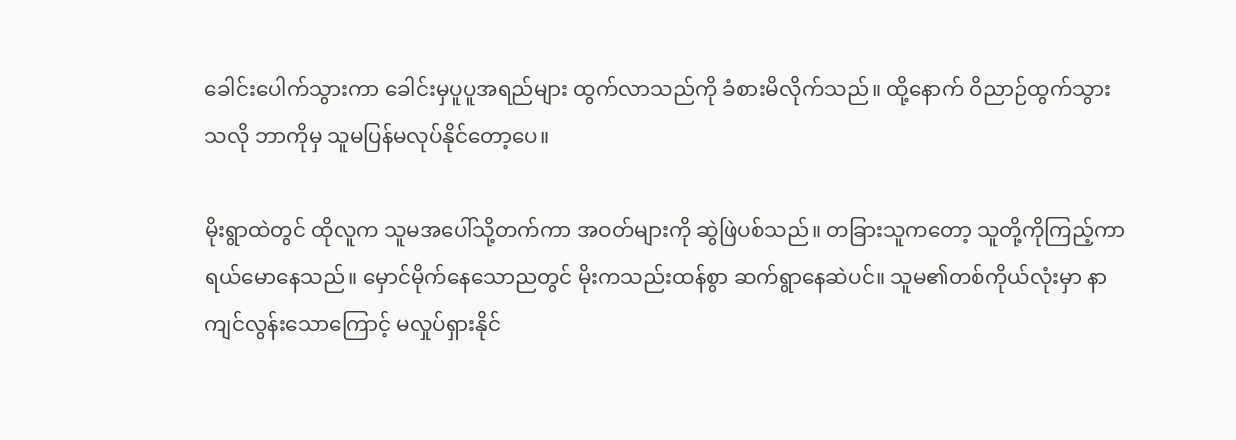ခေါင်းပေါက်သွားကာ ခေါင်းမှပူပူအရည်များ ထွက်လာသည်ကို ခံစားမိလိုက်သည်။ ထို့နောက် ဝိညာဉ်ထွက်သွားသလို ဘာကိုမှ သူမပြန်မလုပ်နိုင်တော့ပေ။

မိုးရွာထဲတွင် ထိုလူက သူမအပေါ်သို့တက်ကာ အဝတ်များကို ဆွဲဖြဲပစ်သည်။ တခြားသူကတော့ သူတို့ကိုကြည့်ကာ ရယ်မောနေသည်။ မှောင်မိုက်နေသောညတွင် မိုးကသည်းထန်စွာ ဆက်ရွာနေဆဲပင်။ သူမ၏တစ်ကိုယ်လုံးမှာ နာကျင်လွန်းသောကြောင့် မလှုပ်ရှားနိုင်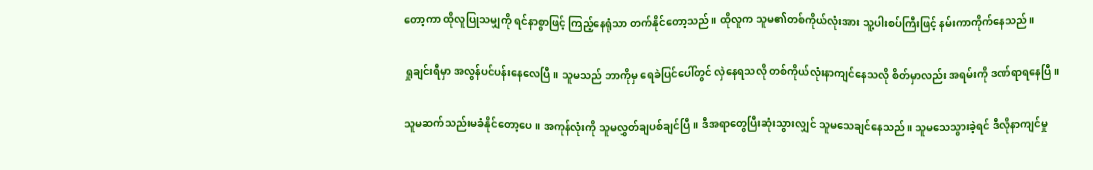တော့ကာ ထိုလူပြုသမျှကို ရင်နာစွာဖြင့် ကြည့်နေရုံသာ တက်နိုင်တော့သည်။ ထိုလူက သူမ၏တစ်ကိုယ်လုံးအား သူ့ပါးစပ်ကြီးဖြင့် နမ်းကာကိုက်နေသည်။

ရှုချင်းရီမှာ အလွန်ပင်ပန်းနေလေပြီ။ သူမသည် ဘာကိုမှ ရေခဲပြင်ပေါ်တွင် လှဲနေရသလို တစ်ကိုယ်လုံးနာကျင်နေသလို စိတ်မှာလည်း အရမ်းကို ဒဏ်ရာရနေပြီ။

သူမဆက်သည်းမခံနိုင်တော့ပေ။ အကုန်လုံးကို သူမလွှတ်ချပစ်ချင်ပြီ။ ဒီအရာတွေပြီးဆုံးသွားလျှင် သူမသေချင်နေသည်။ သူမသေသွားခဲ့ရင် ဒီလိုနာကျင်မှု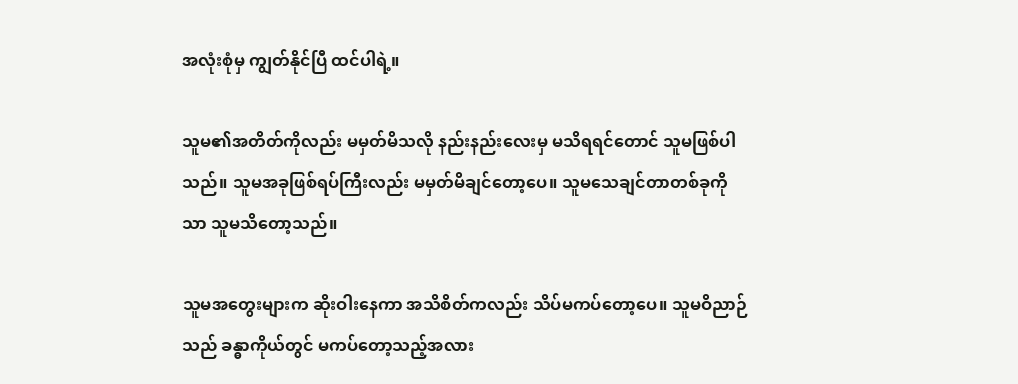အလုံးစုံမှ ကျွတ်နိုင်ပြီ ထင်ပါရဲ့။

သူမ၏အတိတ်ကိုလည်း မမှတ်မိသလို နည်းနည်းလေးမှ မသိရရင်တောင် သူမဖြစ်ပါသည်။ သူမအခုဖြစ်ရပ်ကြီးလည်း မမှတ်မိချင်တော့ပေ။ သူမသေချင်တာတစ်ခုကိုသာ သူမသိတော့သည်။

သူမအတွေးများက ဆိုးဝါးနေကာ အသိစိတ်ကလည်း သိပ်မကပ်တော့ပေ။ သူမဝိညာဉ်သည် ခန္ဓာကိုယ်တွင် မကပ်တော့သည့်အလား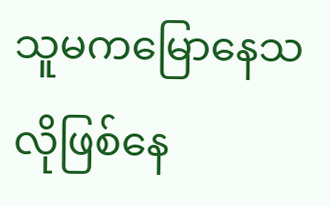သူမကမြောနေသလိုဖြစ်နေ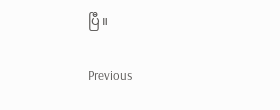ပြီ။

Previous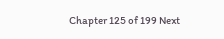Chapter 125 of 199 Next